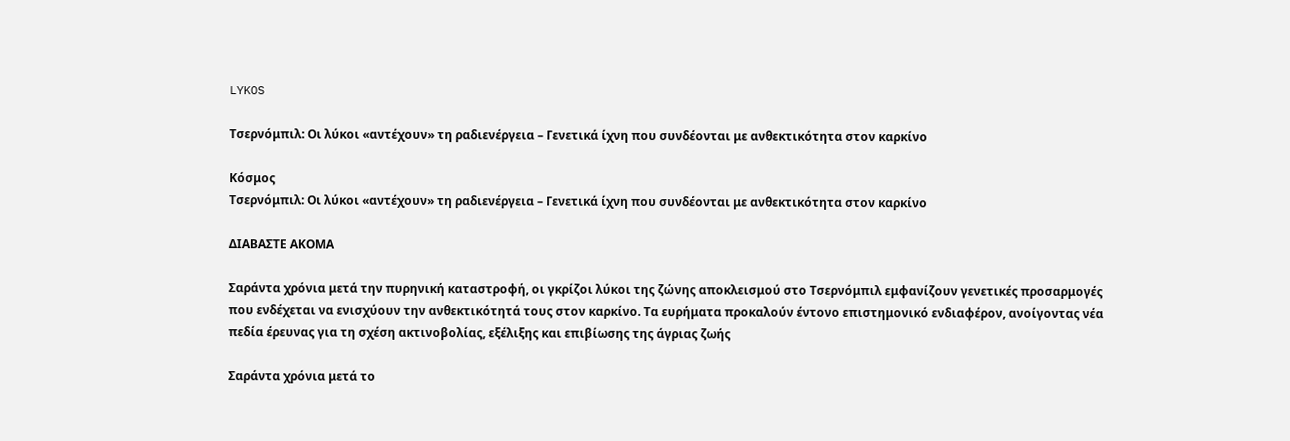LYKOS

Τσερνόμπιλ: Οι λύκοι «αντέχουν» τη ραδιενέργεια – Γενετικά ίχνη που συνδέονται με ανθεκτικότητα στον καρκίνο

Κόσμος
Τσερνόμπιλ: Οι λύκοι «αντέχουν» τη ραδιενέργεια – Γενετικά ίχνη που συνδέονται με ανθεκτικότητα στον καρκίνο

ΔΙΑΒΑΣΤΕ ΑΚΟΜΑ

Σαράντα χρόνια μετά την πυρηνική καταστροφή, οι γκρίζοι λύκοι της ζώνης αποκλεισμού στο Τσερνόμπιλ εμφανίζουν γενετικές προσαρμογές που ενδέχεται να ενισχύουν την ανθεκτικότητά τους στον καρκίνο. Τα ευρήματα προκαλούν έντονο επιστημονικό ενδιαφέρον, ανοίγοντας νέα πεδία έρευνας για τη σχέση ακτινοβολίας, εξέλιξης και επιβίωσης της άγριας ζωής

Σαράντα χρόνια μετά το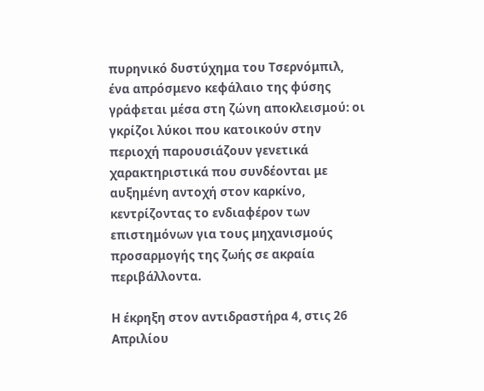πυρηνικό δυστύχημα του Τσερνόμπιλ, ένα απρόσμενο κεφάλαιο της φύσης γράφεται μέσα στη ζώνη αποκλεισμού: οι γκρίζοι λύκοι που κατοικούν στην περιοχή παρουσιάζουν γενετικά χαρακτηριστικά που συνδέονται με αυξημένη αντοχή στον καρκίνο, κεντρίζοντας το ενδιαφέρον των επιστημόνων για τους μηχανισμούς προσαρμογής της ζωής σε ακραία περιβάλλοντα.

Η έκρηξη στον αντιδραστήρα 4, στις 26 Απριλίου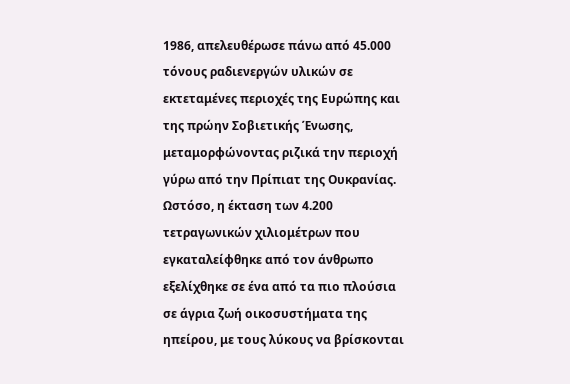1986, απελευθέρωσε πάνω από 45.000 τόνους ραδιενεργών υλικών σε εκτεταμένες περιοχές της Ευρώπης και της πρώην Σοβιετικής Ένωσης, μεταμορφώνοντας ριζικά την περιοχή γύρω από την Πρίπιατ της Ουκρανίας. Ωστόσο, η έκταση των 4.200 τετραγωνικών χιλιομέτρων που εγκαταλείφθηκε από τον άνθρωπο εξελίχθηκε σε ένα από τα πιο πλούσια σε άγρια ζωή οικοσυστήματα της ηπείρου, με τους λύκους να βρίσκονται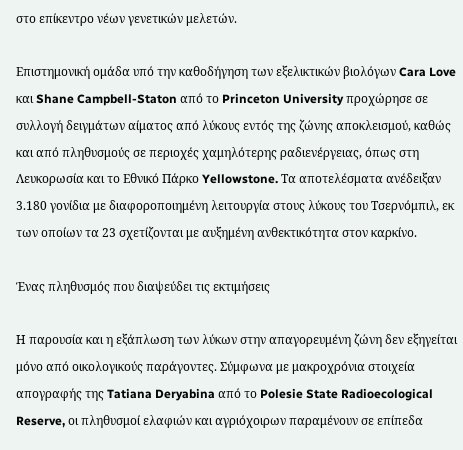στο επίκεντρο νέων γενετικών μελετών.

Επιστημονική ομάδα υπό την καθοδήγηση των εξελικτικών βιολόγων Cara Love και Shane Campbell-Staton από το Princeton University προχώρησε σε συλλογή δειγμάτων αίματος από λύκους εντός της ζώνης αποκλεισμού, καθώς και από πληθυσμούς σε περιοχές χαμηλότερης ραδιενέργειας, όπως στη Λευκορωσία και το Εθνικό Πάρκο Yellowstone. Τα αποτελέσματα ανέδειξαν 3.180 γονίδια με διαφοροποιημένη λειτουργία στους λύκους του Τσερνόμπιλ, εκ των οποίων τα 23 σχετίζονται με αυξημένη ανθεκτικότητα στον καρκίνο.

Ένας πληθυσμός που διαψεύδει τις εκτιμήσεις

Η παρουσία και η εξάπλωση των λύκων στην απαγορευμένη ζώνη δεν εξηγείται μόνο από οικολογικούς παράγοντες. Σύμφωνα με μακροχρόνια στοιχεία απογραφής της Tatiana Deryabina από το Polesie State Radioecological Reserve, οι πληθυσμοί ελαφιών και αγριόχοιρων παραμένουν σε επίπεδα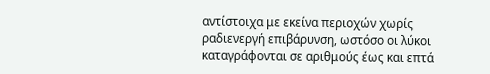αντίστοιχα με εκείνα περιοχών χωρίς ραδιενεργή επιβάρυνση, ωστόσο οι λύκοι καταγράφονται σε αριθμούς έως και επτά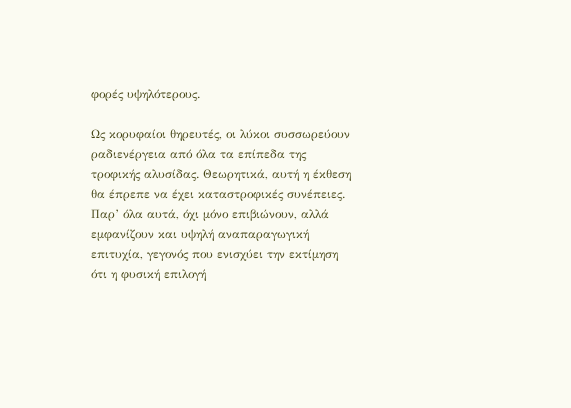φορές υψηλότερους.

Ως κορυφαίοι θηρευτές, οι λύκοι συσσωρεύουν ραδιενέργεια από όλα τα επίπεδα της τροφικής αλυσίδας. Θεωρητικά, αυτή η έκθεση θα έπρεπε να έχει καταστροφικές συνέπειες. Παρ’ όλα αυτά, όχι μόνο επιβιώνουν, αλλά εμφανίζουν και υψηλή αναπαραγωγική επιτυχία, γεγονός που ενισχύει την εκτίμηση ότι η φυσική επιλογή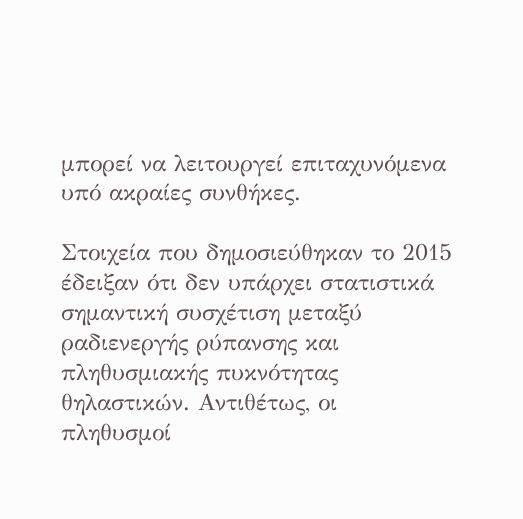μπορεί να λειτουργεί επιταχυνόμενα υπό ακραίες συνθήκες.

Στοιχεία που δημοσιεύθηκαν το 2015 έδειξαν ότι δεν υπάρχει στατιστικά σημαντική συσχέτιση μεταξύ ραδιενεργής ρύπανσης και πληθυσμιακής πυκνότητας θηλαστικών. Αντιθέτως, οι πληθυσμοί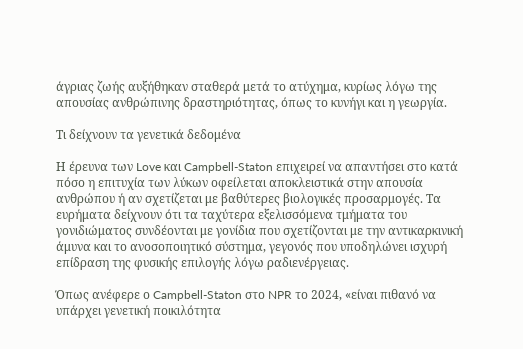άγριας ζωής αυξήθηκαν σταθερά μετά το ατύχημα, κυρίως λόγω της απουσίας ανθρώπινης δραστηριότητας, όπως το κυνήγι και η γεωργία.

Τι δείχνουν τα γενετικά δεδομένα

Η έρευνα των Love και Campbell-Staton επιχειρεί να απαντήσει στο κατά πόσο η επιτυχία των λύκων οφείλεται αποκλειστικά στην απουσία ανθρώπου ή αν σχετίζεται με βαθύτερες βιολογικές προσαρμογές. Τα ευρήματα δείχνουν ότι τα ταχύτερα εξελισσόμενα τμήματα του γονιδιώματος συνδέονται με γονίδια που σχετίζονται με την αντικαρκινική άμυνα και το ανοσοποιητικό σύστημα, γεγονός που υποδηλώνει ισχυρή επίδραση της φυσικής επιλογής λόγω ραδιενέργειας.

Όπως ανέφερε ο Campbell-Staton στο NPR το 2024, «είναι πιθανό να υπάρχει γενετική ποικιλότητα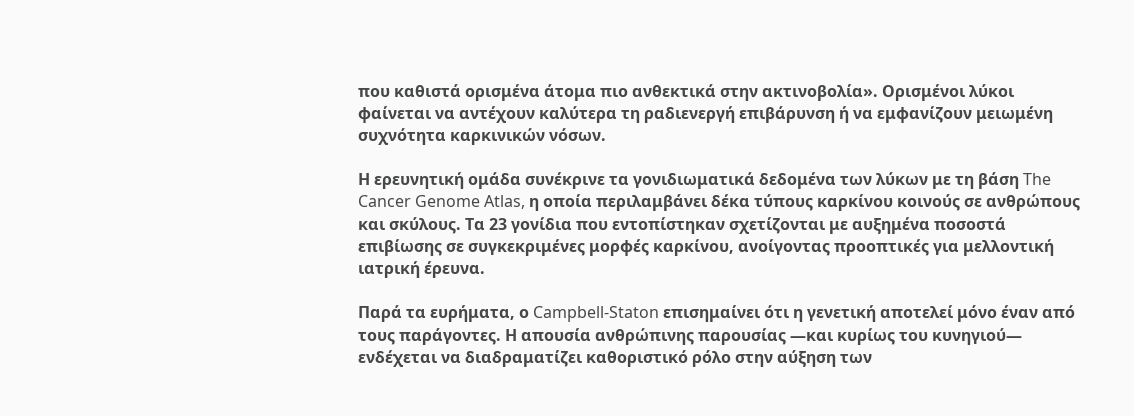που καθιστά ορισμένα άτομα πιο ανθεκτικά στην ακτινοβολία». Ορισμένοι λύκοι φαίνεται να αντέχουν καλύτερα τη ραδιενεργή επιβάρυνση ή να εμφανίζουν μειωμένη συχνότητα καρκινικών νόσων.

Η ερευνητική ομάδα συνέκρινε τα γονιδιωματικά δεδομένα των λύκων με τη βάση The Cancer Genome Atlas, η οποία περιλαμβάνει δέκα τύπους καρκίνου κοινούς σε ανθρώπους και σκύλους. Τα 23 γονίδια που εντοπίστηκαν σχετίζονται με αυξημένα ποσοστά επιβίωσης σε συγκεκριμένες μορφές καρκίνου, ανοίγοντας προοπτικές για μελλοντική ιατρική έρευνα.

Παρά τα ευρήματα, ο Campbell-Staton επισημαίνει ότι η γενετική αποτελεί μόνο έναν από τους παράγοντες. Η απουσία ανθρώπινης παρουσίας —και κυρίως του κυνηγιού— ενδέχεται να διαδραματίζει καθοριστικό ρόλο στην αύξηση των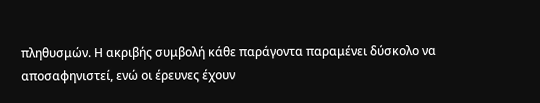πληθυσμών. Η ακριβής συμβολή κάθε παράγοντα παραμένει δύσκολο να αποσαφηνιστεί, ενώ οι έρευνες έχουν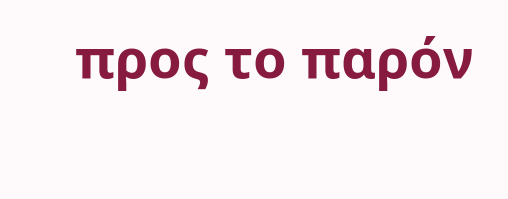προς το παρόν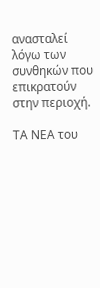ανασταλεί λόγω των συνθηκών που επικρατούν στην περιοχή.

ΤΑ ΝΕΑ του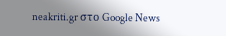neakriti.gr στο Google News